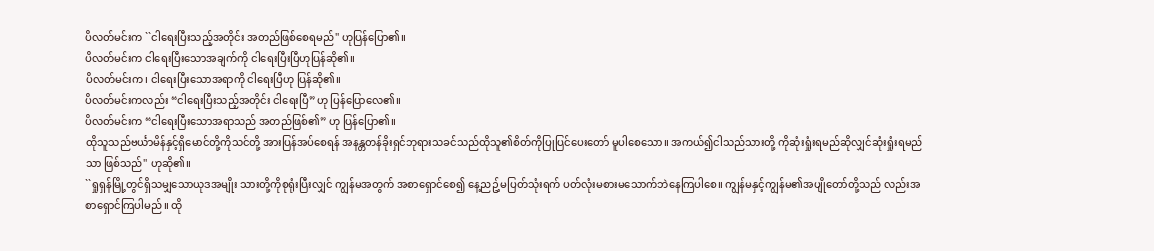ပိလတ်မင်းက ``ငါရေးပြီးသည့်အတိုင်း အတည်ဖြစ်စေရမည်'' ဟုပြန်ပြော၏။
ပိလတ်မင်းက ငါရေးပြီးသောအချက်ကို ငါရေးပြီးပြီဟုပြန်ဆို၏။
ပိလတ်မင်းက၊ ငါရေးပြီးသောအရာကို ငါရေးပြီဟု ပြန်ဆို၏။
ပိလတ်မင်းကလည်း “ငါရေးပြီးသည့်အတိုင်း ငါရေးပြီ”ဟု ပြန်ပြောလေ၏။
ပိလတ်မင်းက “ငါရေးပြီးသောအရာသည် အတည်ဖြစ်၏” ဟု ပြန်ပြော၏။
ထိုသူသည်ဗင်္ယာမိန်နှင့်ရှိမောင်တို့ကိုသင်တို့ အားပြန်အပ်စေရန် အနန္တတန်ခိုးရှင်ဘုရားသခင်သည်ထိုသူ၏စိတ်ကိုပြုပြင်ပေးတော် မူပါစေသော။ အကယ်၍ငါသည်သားတို့ ကိုဆုံးရှုံးရမည်ဆိုလျှင်ဆုံးရှုံးရမည်သာ ဖြစ်သည်'' ဟုဆို၏။
``ရှုရှန်မြို့တွင်ရှိသမျှသောယုဒအမျိုး သားတို့ကိုစုရုံးပြီးလျှင် ကျွန်မအတွက် အစာရှောင်စေ၍ နေ့ညဥ့်မပြတ်သုံးရက် ပတ်လုံးမစားမသောက်ဘဲနေကြပါစေ။ ကျွန်မနှင့်ကျွန်မ၏အပျိုတော်တို့သည် လည်းအစာရှောင်ကြပါမည်။ ထို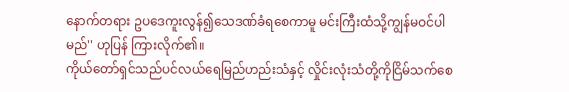နောက်တရား ဥပဒေကူးလွန်၍သေဒဏ်ခံရစေကာမူ မင်းကြီးထံသို့ကျွန်မဝင်ပါမည်'' ဟုပြန် ကြားလိုက်၏။
ကိုယ်တော်ရှင်သည်ပင်လယ်ရေမြည်ဟည်းသံနှင့် လှိုင်းလုံးသံတို့ကိုငြိမ်သက်စေ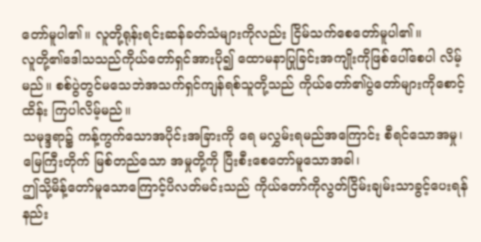တော်မူပါ၏။ လူတို့ရုန်းရင်းဆန်ခတ်သံများကိုလည်း ငြိမ်သက်စေတော်မူပါ၏။
လူတို့၏ဒေါသသည်ကိုယ်တော်ရှင်အားပို၍ ထောမနာပြုခြင်းအကျိုးကိုဖြစ်ပေါ်စေပါ လိမ့်မည်။ စစ်ပွဲတွင်မသေဘဲအသက်ရှင်ကျန်ရစ်သူတို့သည် ကိုယ်တော်၏ပွဲတော်များကိုစောင့်ထိန်း ကြပါလိမ့်မည်။
သမုဒ္ဒရာ၌ ကန့်ကွက်သောအပိုင်းအခြားကို ရေ မလွှမ်းရမည်အကြောင်း စီရင်သောအမှု၊ မြေကြီးတိုက် မြစ်တည်သော အမှုတို့ကို ပြီးစီးစေတော်မူသောအခါ၊
ဤသို့မိန့်တော်မူသောကြောင့်ပိလတ်မင်းသည် ကိုယ်တော်ကိုလွတ်ငြိမ်းချမ်းသာခွင့်ပေးရန် နည်း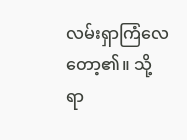လမ်းရှာကြံလေတော့၏။ သို့ရာ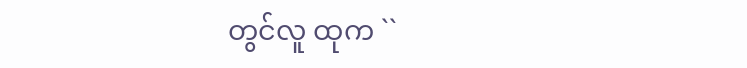တွင်လူ ထုက ``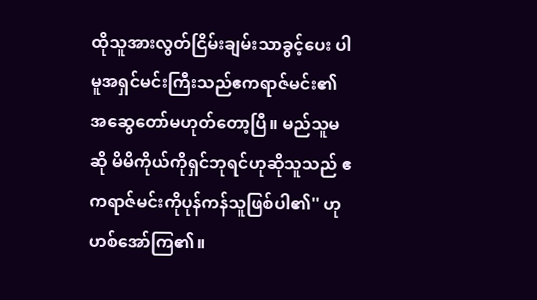ထိုသူအားလွတ်ငြိမ်းချမ်းသာခွင့်ပေး ပါမူအရှင်မင်းကြီးသည်ဧကရာဇ်မင်း၏ အဆွေတော်မဟုတ်တော့ပြီ။ မည်သူမဆို မိမိကိုယ်ကိုရှင်ဘုရင်ဟုဆိုသူသည် ဧကရာဇ်မင်းကိုပုန်ကန်သူဖြစ်ပါ၏'' ဟု ဟစ်အော်ကြ၏။